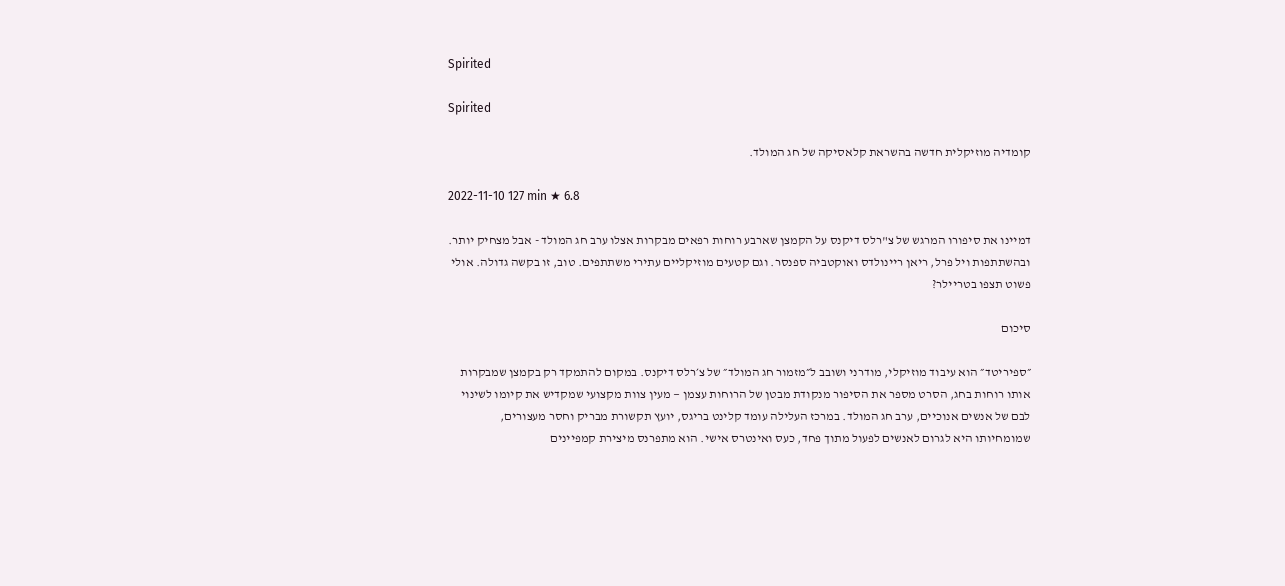Spirited

Spirited

קומדיה מוזיקלית חדשה בהשראת קלאסיקה של חג המולד.

2022-11-10 127 min ★ 6.8

דמיינו את סיפורו המרגש של צ"רלס דיקנס על הקמצן שארבע רוחות רפאים מבקרות אצלו ערב חג המולד - אבל מצחיק יותר. ובהשתתפות ויל פרל, ריאן ריינולדס ואוקטביה ספנסר. וגם קטעים מוזיקליים עתירי משתתפים. טוב, זו בקשה גדולה. אולי פשוט תצפו בטריילר?

סיכום

״ספיריטד״ הוא עיבוד מוזיקלי, מודרני ושובב ל״מזמור חג המולד״ של צ׳רלס דיקנס. במקום להתמקד רק בקמצן שמבקרות אותו רוחות בחג, הסרט מספר את הסיפור מנקודת מבטן של הרוחות עצמן — מעין צוות מקצועי שמקדיש את קיומו לשינוי לבם של אנשים אנוכיים, ערב חג המולד. במרכז העלילה עומד קלינט בריגס, יועץ תקשורת מבריק וחסר מעצורים, שמומחיותו היא לגרום לאנשים לפעול מתוך פחד, כעס ואינטרס אישי. הוא מתפרנס מיצירת קמפיינים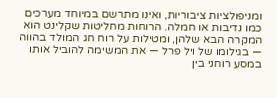ומניפולציות ציבוריות, ואינו מתרשם במיוחד מערכים כמו נדיבות או חמלה. הרוחות מחליטות שקלינט הוא המקרה הבא שלהן, ומטילות על רוח חג המולד בהווה — בגילומו של ויל פרל — את המשימה להוביל אותו במסע רוחני בין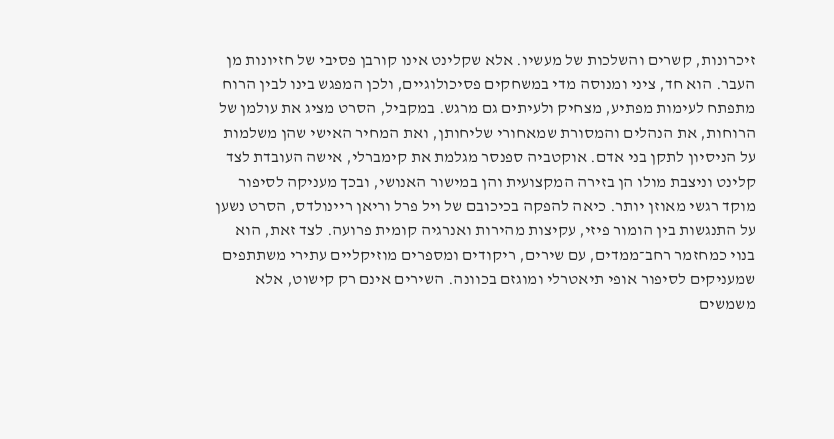זיכרונות, קשרים והשלכות של מעשיו. אלא שקלינט אינו קורבן פסיבי של חזיונות מן העבר. הוא חד, ציני ומנוסה מדי במשחקים פסיכולוגיים, ולכן המפגש בינו לבין הרוח מתפתח לעימות מפתיע, מצחיק ולעיתים גם מרגש. במקביל, הסרט מציג את עולמן של הרוחות, את הנהלים והמסורת שמאחורי שליחותן, ואת המחיר האישי שהן משלמות על הניסיון לתקן בני אדם. אוקטביה ספנסר מגלמת את קימברלי, אישה העובדת לצד קלינט וניצבת מולו הן בזירה המקצועית והן במישור האנושי, ובכך מעניקה לסיפור מוקד רגשי מאוזן יותר. כיאה להפקה בכיכובם של ויל פרל וריאן ריינולדס, הסרט נשען על התנגשות בין הומור פיזי, עקיצות מהירות ואנרגיה קומית פרועה. לצד זאת, הוא בנוי כמחזמר רחב־ממדים, עם שירים, ריקודים ומספרים מוזיקליים עתירי משתתפים שמעניקים לסיפור אופי תיאטרלי ומוגזם בכוונה. השירים אינם רק קישוט, אלא משמשים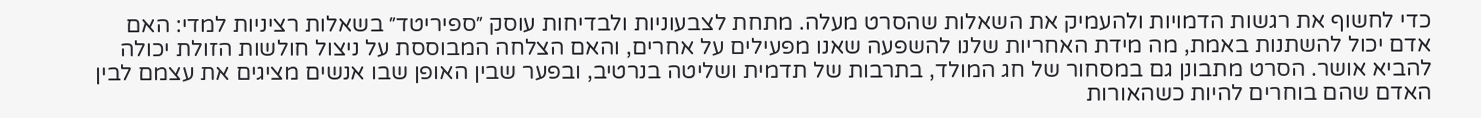כדי לחשוף את רגשות הדמויות ולהעמיק את השאלות שהסרט מעלה. מתחת לצבעוניות ולבדיחות עוסק ״ספיריטד״ בשאלות רציניות למדי: האם אדם יכול להשתנות באמת, מה מידת האחריות שלנו להשפעה שאנו מפעילים על אחרים, והאם הצלחה המבוססת על ניצול חולשות הזולת יכולה להביא אושר. הסרט מתבונן גם במסחור של חג המולד, בתרבות של תדמית ושליטה בנרטיב, ובפער שבין האופן שבו אנשים מציגים את עצמם לבין האדם שהם בוחרים להיות כשהאורות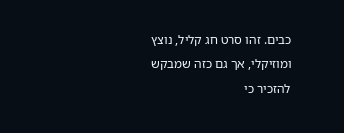כבים. זהו סרט חג קליל, נוצץ ומוזיקלי, אך גם כזה שמבקש להזכיר כי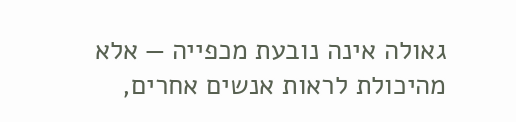גאולה אינה נובעת מכפייה — אלא מהיכולת לראות אנשים אחרים,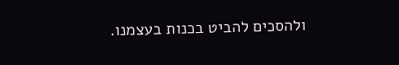ולהסכים להביט בכנות בעצמנו.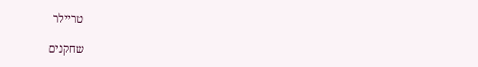טריילר

שחקנים